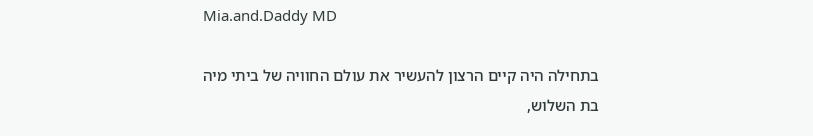Mia.and.Daddy MD

בתחילה היה קיים הרצון להעשיר את עולם החוויה של ביתי מיה בת השלוש,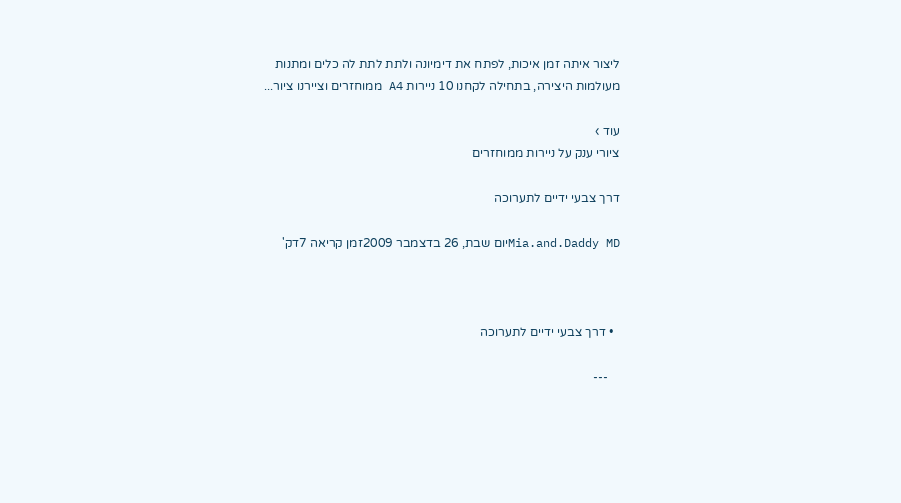ליצור איתה זמן איכות, לפתח את דימיונה ולתת לתת לה כלים ומתנות מעולמות היצירה, בתחילה לקחנו 10 ניירות A4 ממוחזרים וציירנו ציור...

עוד ›
ציורי ענק על ניירות ממוחזרים

דרך צבעי ידיים לתערוכה

Mia.and.Daddy MDיום שבת, 26 בדצמבר 2009זמן קריאה 7דק'



  • דרך צבעי ידיים לתערוכה

    ---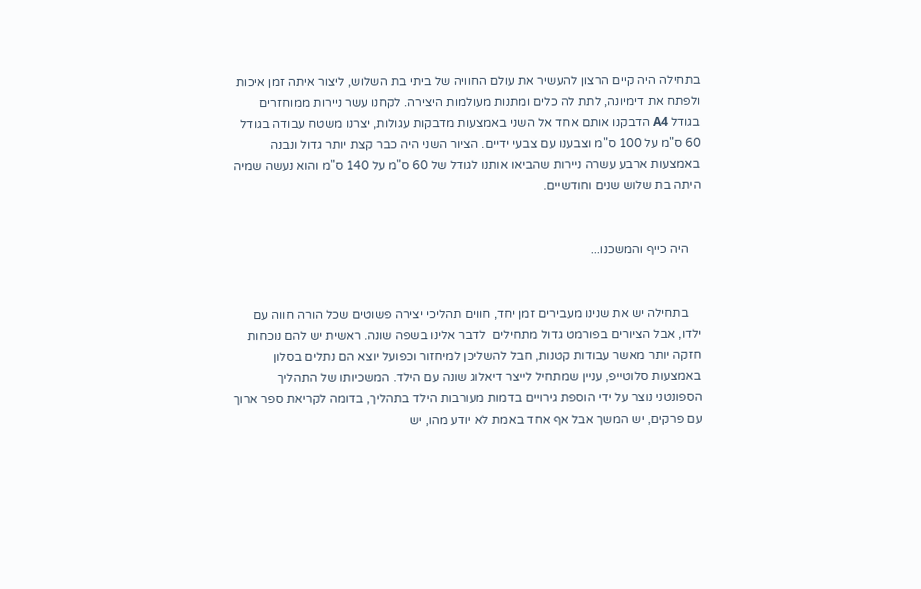בתחילה היה קיים הרצון להעשיר את עולם החוויה של ביתי בת השלוש, ליצור איתה זמן איכות ולפתח את דימיונה, לתת לה כלים ומתנות מעולמות היצירה. לקחנו עשר ניירות ממוחזרים בגודל A4 הדבקנו אותם אחד אל השני באמצעות מדבקות עגולות, יצרנו משטח עבודה בגודל 60 ס"מ על 100 ס"מ וצבענו עם צבעי ידיים. הציור השני היה כבר קצת יותר גדול ונבנה באמצעות ארבע עשרה ניירות שהביאו אותנו לגודל של 60 ס"מ על 140 ס"מ והוא נעשה שמיה היתה בת שלוש שנים וחודשיים.


    היה כייף והמשכנו...


    בתחילה יש את שנינו מעבירים זמן יחד, חווים תהליכי יצירה פשוטים שכל הורה חווה עם ילדו, אבל הציורים בפורמט גדול מתחילים  לדבר אלינו בשפה שונה. ראשית יש להם נוכחות חזקה יותר מאשר עבודות קטנות, חבל להשליכן למיחזור וכפועל יוצא הם נתלים בסלון באמצעות סלוטייפ, עניין שמתחיל לייצר דיאלוג שונה עם הילד. המשכיותו של התהליך הספונטני נוצר על ידי הוספת גירויים בדמות מעורבות הילד בתהליך, בדומה לקריאת ספר ארוך עם פרקים, יש המשך אבל אף אחד באמת לא יודע מהו, יש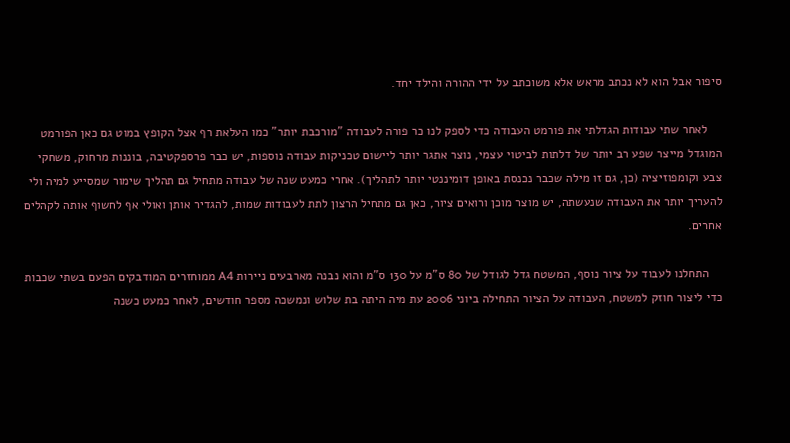סיפור אבל הוא לא נכתב מראש אלא משוכתב על ידי ההורה והילד יחד.

    לאחר שתי עבודות הגדלתי את פורמט העבודה כדי לספק לנו כר פורה לעבודה "מורכבת יותר" כמו העלאת רף אצל הקופץ במוט גם כאן הפורמט המוגדל מייצר שפע רב יותר של דלתות לביטוי עצמי, נוצר אתגר יותר ליישום טכניקות עבודה נוספות, יש כבר פרספקטיבה, בוננות מרחוק, משחקי צבע וקומפוזיציה (כן, גם זו מילה שכבר נכנסת באופן דומיננטי יותר לתהליך). אחרי כמעט שנה של עבודה מתחיל גם תהליך שימור שמסייע למיה ולי להעריך יותר את העבודה שנעשתה, יש מוצר מוכן ורואים ציור, כאן גם מתחיל הרצון לתת לעבודות שמות, להגדיר אותן ואולי אף לחשוף אותה לקהלים אחרים.

    התחלנו לעבוד על ציור נוסף, המשטח גדל לגודל של 80 ס"מ על 130 ס"מ והוא נבנה מארבעים ניירות A4 ממוחזרים המודבקים הפעם בשתי שכבות כדי ליצור חוזק למשטח, העבודה על הציור התחילה ביוני 2006 עת מיה היתה בת שלוש ונמשכה מספר חודשים, לאחר כמעט כשנה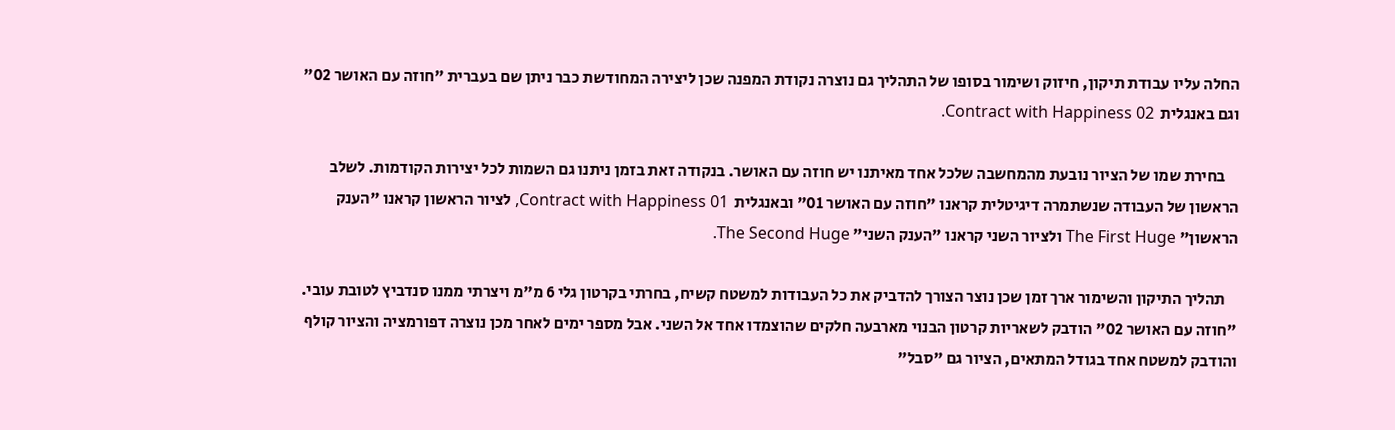החלה עליו עבודת תיקון, חיזוק ושימור בסופו של התהליך גם נוצרה נקודת המפנה שכן ליצירה המחודשת כבר ניתן שם בעברית "חוזה עם האושר 02" וגם באנגלית  Contract with Happiness 02.

    בחירת שמו של הציור נובעת מהמחשבה שלכל אחד מאיתנו יש חוזה עם האושר. בנקודה זאת בזמן ניתנו גם השמות לכל יצירות הקודמות. לשלב הראשון של העבודה שנשתמרה דיגיטלית קראנו "חוזה עם האושר 01" ובאנגלית  Contract with Happiness 01, לציור הראשון קראנו "הענק הראשון" The First Huge ולציור השני קראנו "הענק השני" The Second Huge.

    תהליך התיקון והשימור ארך זמן שכן נוצר הצורך להדביק את כל העבודות למשטח קשיח, בחרתי בקרטון גלי 6 מ"מ ויצרתי ממנו סנדביץ לטובת עובי. "חוזה עם האושר 02" הודבק לשאריות קרטון הבנוי מארבעה חלקים שהוצמדו אחד אל השני. אבל מספר ימים לאחר מכן נוצרה דפורמציה והציור קולף והודבק למשטח אחד בגודל המתאים, הציור גם "סבל"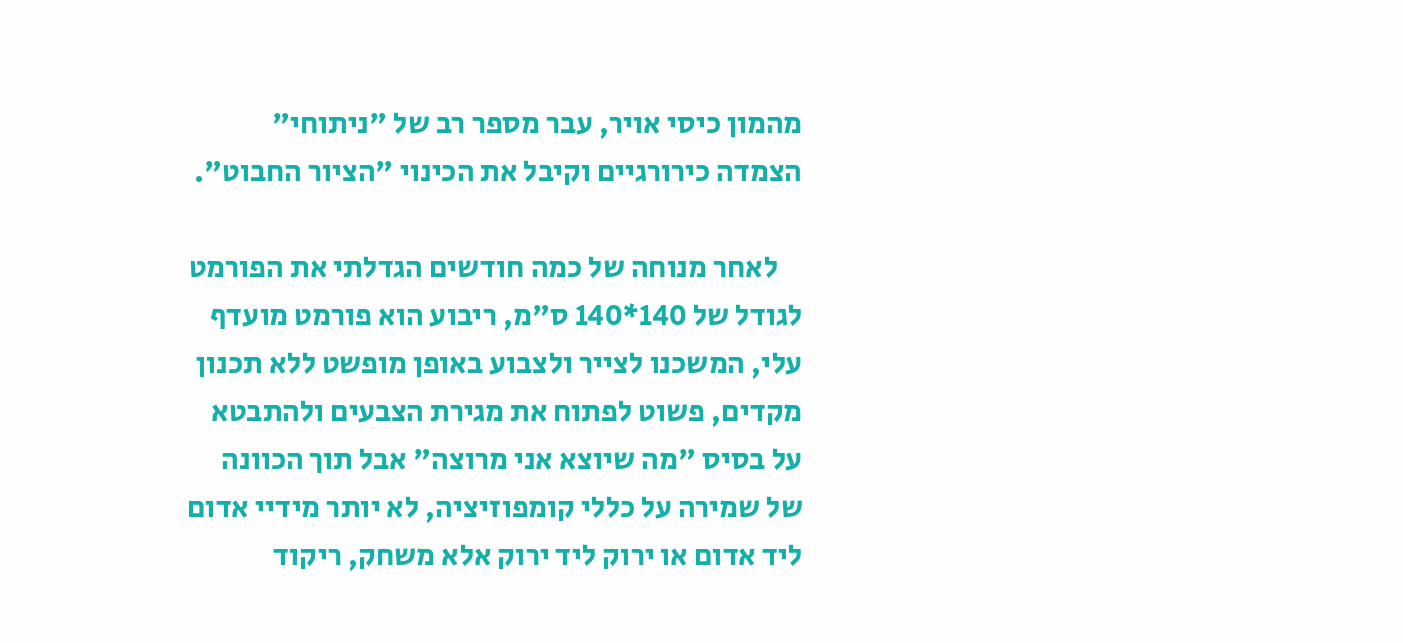מהמון כיסי אויר, עבר מספר רב של "ניתוחי" הצמדה כירורגיים וקיבל את הכינוי "הציור החבוט".

    לאחר מנוחה של כמה חודשים הגדלתי את הפורמט לגודל של 140*140 ס"מ, ריבוע הוא פורמט מועדף עלי, המשכנו לצייר ולצבוע באופן מופשט ללא תכנון מקדים, פשוט לפתוח את מגירת הצבעים ולהתבטא על בסיס "מה שיוצא אני מרוצה" אבל תוך הכוונה של שמירה על כללי קומפוזיציה, לא יותר מידיי אדום ליד אדום או ירוק ליד ירוק אלא משחק, ריקוד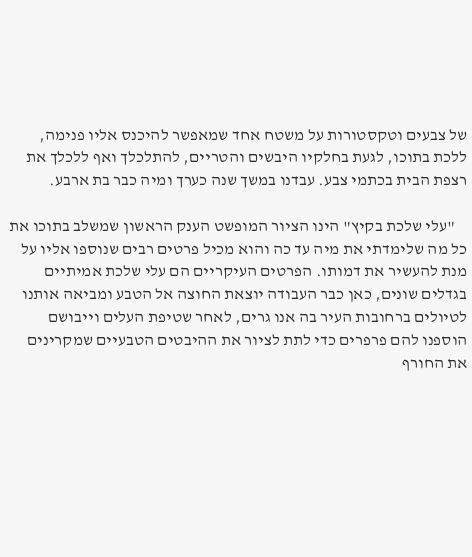של צבעים וטקסטורות על משטח אחד שמאפשר להיכנס אליו פנימה, ללכת בתוכו, לגעת בחלקיו היבשים והטריים, להתלכלך ואף ללכלך את רצפת הבית בכתמי צבע. עבדנו במשך שנה כערך ומיה כבר בת ארבע.

    "עלי שלכת בקיץ" הינו הציור המופשט הענק הראשון שמשלב בתוכו את כל מה שלימדתי את מיה עד כה והוא מכיל פרטים רבים שנוספו אליו על מנת להעשיר את דמותו. הפרטים העיקריים הם עלי שלכת אמיתיים בגדלים שונים, כאן כבר העבודה יוצאת החוצה אל הטבע ומביאה אותנו לטיולים ברחובות העיר בה אנו גרים, לאחר שטיפת העלים וייבושם הוספנו להם פרפרים כדי לתת לציור את ההיבטים הטבעיים שמקרינים את החורף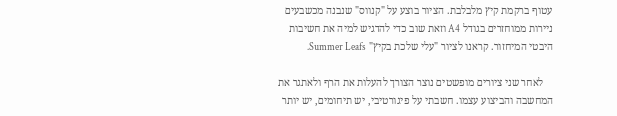עטוף ברקמת קיץ מלבלבת. הציור בוצע על "קנווס" שנבנה מכשבעים ניירות ממוחזרים בגודל A4 וזאת שוב כדי להדגיש למיה את חשיבות היבטי המיחזור. קראנו לציור "עלי שלכת בקיץ" Summer Leafs.

    לאחר שני ציורים מופשטים נוצר הצורך להעלות את הרף ולאתגר את המחשבה והביצוע עצמו. חשבתי על פיגורטיבי, יש תיחומים, יש יותר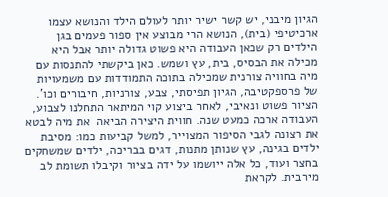הגיון מיבני, יש קשר ישיר יותר לעולם הילד והנושא עצמו ארכיטיפי (בית), הנושא הרי מבוצע אין ספור פעמים בגן הילדים רק שכאן העבודה היא פשוט גדולה יותר אבל היא מכילה את הבסיס, בית, עץ ושמש. כאן ביקשתי להתנסות עם מיה בחוויה צורנית שמכילה בתוכה התמודדות עם משמעויות של פרספקטיבה, הגיון תפיסתי, צבע, צורניות, חיבורים וכו'. הציור פשוט ונאיבי, לאחר ביצוע קוי המיתאר התחלנו לצבוע, העבודה ארכה כמעט שנה. חווית היצירה הביאה  את מיה לבטא את רצונה לגבי הסיפור המצוייר, למשל קביעות כמו: מסיבת ילדים בגינה, עץ שנותן מתנות, דגים בבריכה, ילדים שמשחקים בחצר ועוד, כל אלה ייושמו על ידה בציור וקיבלו תשומת לב מירבית. לקראת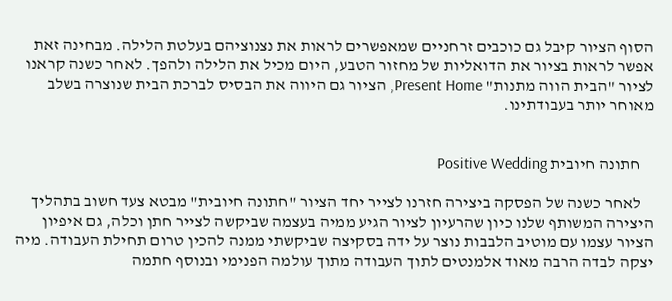הסוף הציור קיבל גם כוכבים זרחניים שמאפשרים לראות את נצנוציהם בעלטת הלילה. מבחינה זאת אפשר לראות בציור את הדואליות של מחזור הטבע, היום מכיל את הלילה ולהפך. לאחר כשנה קראנו לציור "הבית הווה מתנות" Present Home, הציור גם היווה את הבסיס לברכת הבית שנוצרה בשלב מאוחר יותר בעבודתינו.


    חתונה חיובית Positive Wedding

    לאחר כשנה של הפסקה ביצירה חזרנו לצייר יחד הציור "חתונה חיובית" מבטא צעד חשוב בתהליך היצירה המשותף שלנו כיון שהרעיון לציור הגיע ממיה בעצמה שביקשה לצייר חתן וכלה, גם איפיון הציור עצמו עם מוטיב הלבבות נוצר על ידה בסקיצה שביקשתי ממנה להכין טרום תחילת העבודה. מיה יצקה לבדה הרבה מאוד אלמנטים לתוך העבודה מתוך עולמה הפנימי ובנוסף חתמה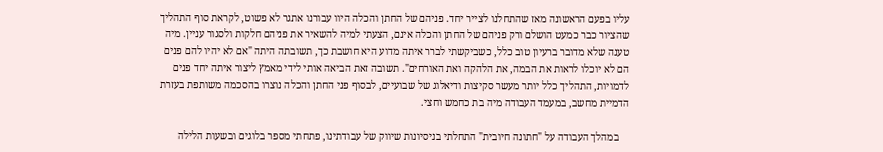עליו בפעם הראשונה מאז שהתחלנו לצייר יחד. פניהם של החתן והכלה היוו עבורנו אתגר לא פשוט, לקראת סוף התהליך שהציור כבר כמעט הושלם ורק פניהם של החתן והכלה אינם, הצעתי למיה להשאיר את פניהם חלקות ולסגור עניין. מיה טענה שלא מדובר ברעיון טוב כלל, כשביקשתי לברר איתה מדוע היא חושבת כך, תשובתה היתה "אם לא יהיו להם פנים הם לא יוכלו לראות את הבמה, את הלהקה ואת האורחים". תשובה זאת הביאה אותי לידי מאמץ ליצור איתה יחד פנים לדמויות, התהליך כלל יותר מעשר סקיצות ודיאלוג של שבועיים, לבסוף פני החתן והכלה נוצרו בהסכמה משותפת בעזרת הדמיית מחשב, במעמד העבודה מיה בת כחמש וחצי.

    במהלך העבודה על "חתונה חיובית" התחלתי בניסיונות שיווק של עבודתינו, פתחתי מספר בלוגים ובשעות הלילה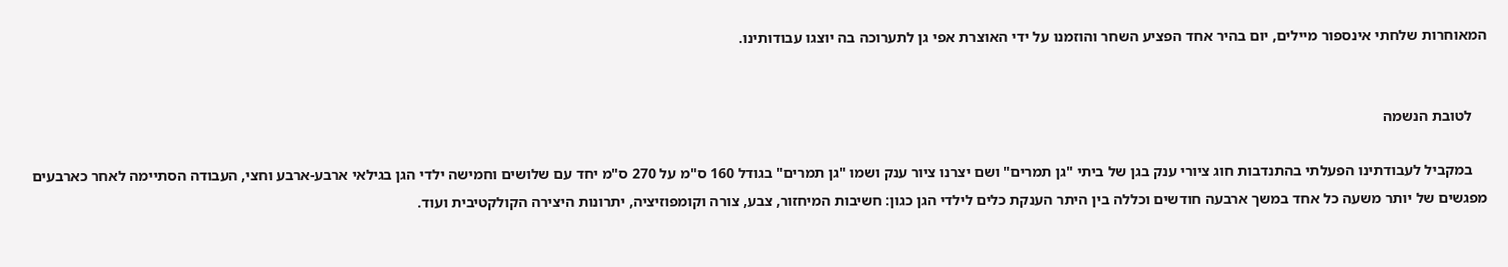המאוחרות שלחתי אינספור מיילים, יום בהיר אחד הפציע השחר והוזמנו על ידי האוצרת אפי גן לתערוכה בה יוצגו עבודותינו.


    לטובת הנשמה

    במקביל לעבודתינו הפעלתי בהתנדבות חוג ציורי ענק בגן של ביתי "גן תמרים" ושם יצרנו ציור ענק ושמו "גן תמרים" בגודל 160 ס"מ על 270 ס"מ יחד עם שלושים וחמישה ילדי הגן בגילאי ארבע-ארבע וחצי, העבודה הסתיימה לאחר כארבעים מפגשים של יותר משעה כל אחד במשך ארבעה חודשים וכללה בין היתר הענקת כלים לילדי הגן כגון: חשיבות המיחזור, צבע, צורה וקומפוזיציה, יתרונות היצירה הקולקטיבית ועוד.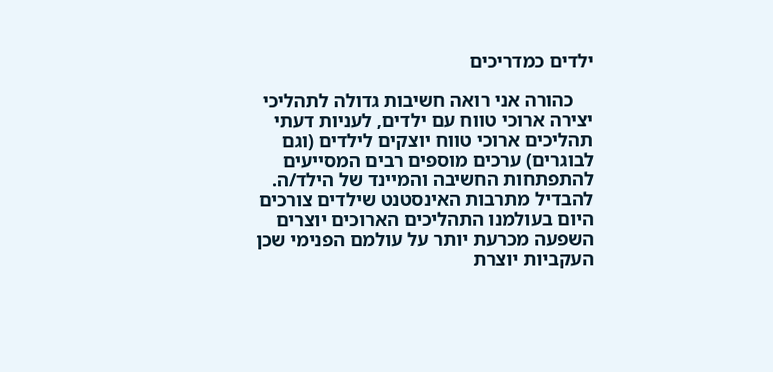ילדים כמדריכים

    כהורה אני רואה חשיבות גדולה לתהליכי יצירה ארוכי טווח עם ילדים, לעניות דעתי תהליכים ארוכי טווח יוצקים לילדים (וגם לבוגרים) ערכים מוספים רבים המסייעים להתפתחות החשיבה והמיינד של הילד/ה. להבדיל מתרבות האינסטנט שילדים צורכים היום בעולמנו התהליכים הארוכים יוצרים השפעה מכרעת יותר על עולמם הפנימי שכן העקביות יוצרת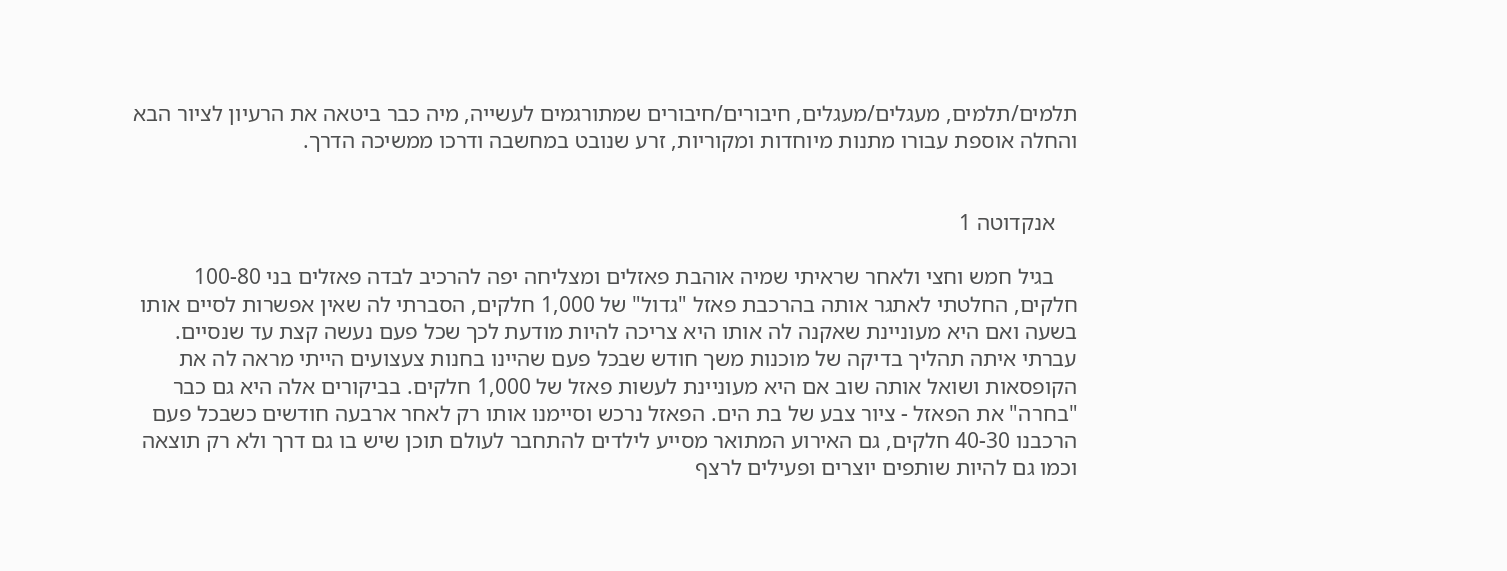תלמים/תלמים, מעגלים/מעגלים, חיבורים/חיבורים שמתורגמים לעשייה, מיה כבר ביטאה את הרעיון לציור הבא והחלה אוספת עבורו מתנות מיוחדות ומקוריות, זרע שנובט במחשבה ודרכו ממשיכה הדרך.


    אנקדוטה 1

    בגיל חמש וחצי ולאחר שראיתי שמיה אוהבת פאזלים ומצליחה יפה להרכיב לבדה פאזלים בני 100-80 חלקים, החלטתי לאתגר אותה בהרכבת פאזל "גדול" של 1,000 חלקים, הסברתי לה שאין אפשרות לסיים אותו בשעה ואם היא מעוניינת שאקנה לה אותו היא צריכה להיות מודעת לכך שכל פעם נעשה קצת עד שנסיים. עברתי איתה תהליך בדיקה של מוכנות משך חודש שבכל פעם שהיינו בחנות צעצועים הייתי מראה לה את הקופסאות ושואל אותה שוב אם היא מעוניינת לעשות פאזל של 1,000 חלקים. בביקורים אלה היא גם כבר "בחרה" את הפאזל - ציור צבע של בת הים. הפאזל נרכש וסיימנו אותו רק לאחר ארבעה חודשים כשבכל פעם הרכבנו 40-30 חלקים, גם האירוע המתואר מסייע לילדים להתחבר לעולם תוכן שיש בו גם דרך ולא רק תוצאה וכמו גם להיות שותפים יוצרים ופעילים לרצף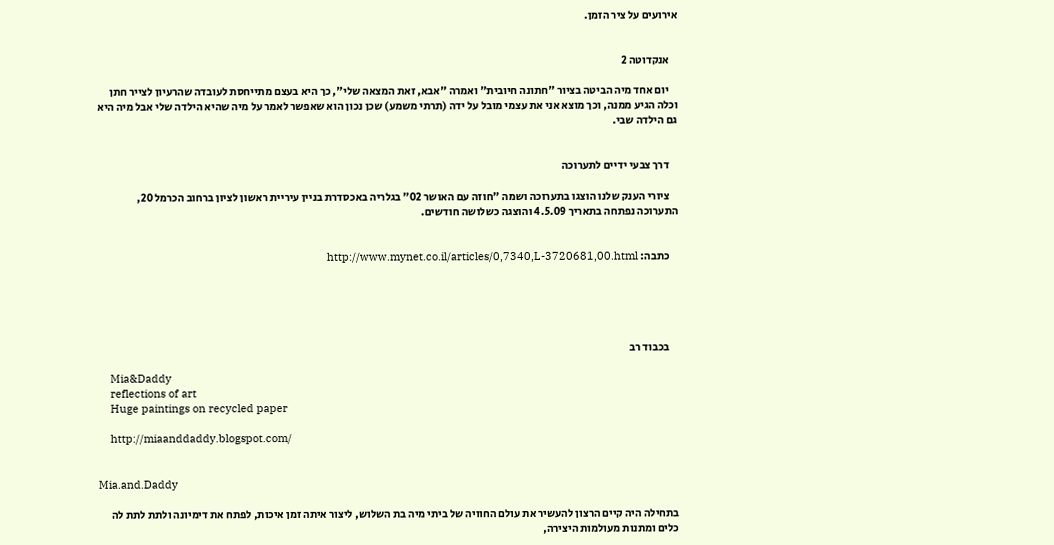אירועים על ציר הזמן.


    אנקדוטה 2

    יום אחד מיה הביטה בציור "חתונה חיובית" ואמרה "אבא, זאת המצאה שלי", כך היא בעצם מתייחסת לעובדה שהרעיון לצייר חתן וכלה הגיע ממנה, וכך מוצא אני את עצמי מובל על ידה (תרתי משמע) שכן נכון הוא שאפשר לאמר על מיה שהיא הילדה שלי אבל מיה היא גם הילדה שבי.


    דרך צבעי ידיים לתערוכה

    ציורי הענק שלנו הוצגו בתערוכה ושמה "חוזה עם האושר 02" בגלריה באכסדרת בניין עיריית ראשון לציון ברחוב הכרמל 20, התערוכה נפתחה בתאריך 4.5.09 והוצגה כשלושה חודשים.


    כתבה: http://www.mynet.co.il/articles/0,7340,L-3720681,00.html





    בכבוד רב

    Mia&Daddy
    reflections of art
    Huge paintings on recycled paper

    http://miaanddaddy.blogspot.com/


Mia.and.Daddy

בתחילה היה קיים הרצון להעשיר את עולם החוויה של ביתי מיה בת השלוש, ליצור איתה זמן איכות, לפתח את דימיונה ולתת לתת לה כלים ומתנות מעולמות היצירה,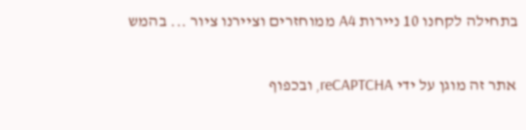בתחילה לקחנו 10 ניירות A4 ממוחזרים וציירנו ציור ... בהמש

אתר זה מוגן על ידי reCAPTCHA, ובכפוף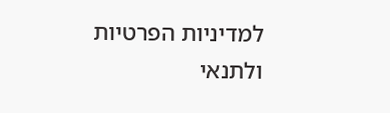למדיניות הפרטיות ולתנאי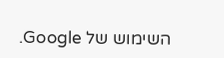השימוש של Google.